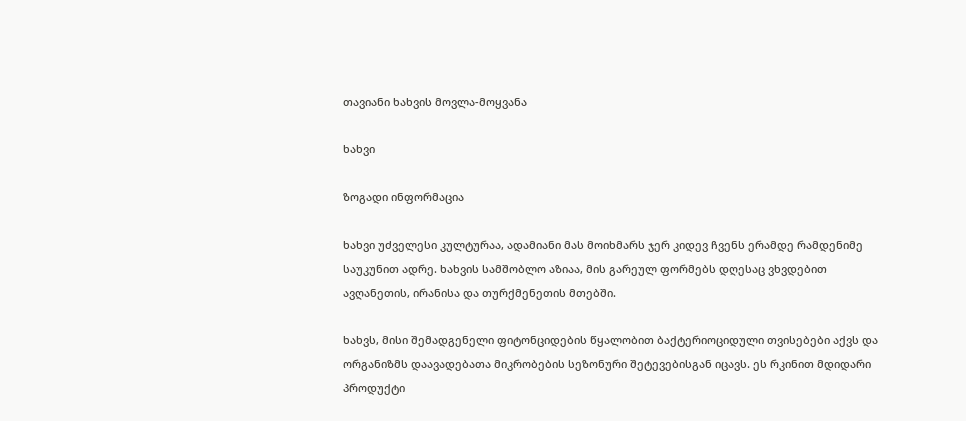თავიანი ხახვის მოვლა-მოყვანა

ხახვი

ზოგადი ინფორმაცია

ხახვი უძველესი კულტურაა, ადამიანი მას მოიხმარს ჯერ კიდევ ჩვენს ერამდე რამდენიმე საუკუნით ადრე. ხახვის სამშობლო აზიაა, მის გარეულ ფორმებს დღესაც ვხვდებით ავღანეთის, ირანისა და თურქმენეთის მთებში.

ხახვს, მისი შემადგენელი ფიტონციდების წყალობით ბაქტერიოციდული თვისებები აქვს და ორგანიზმს დაავადებათა მიკრობების სეზონური შეტევებისგან იცავს. ეს რკინით მდიდარი პროდუქტი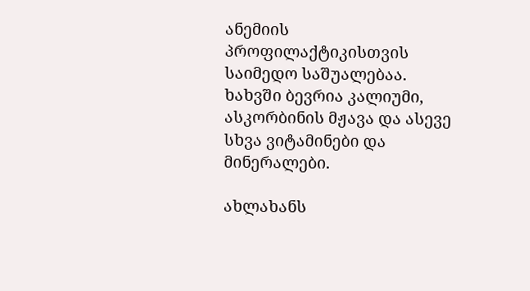ანემიის პროფილაქტიკისთვის საიმედო საშუალებაა. ხახვში ბევრია კალიუმი, ასკორბინის მჟავა და ასევე სხვა ვიტამინები და მინერალები.

ახლახანს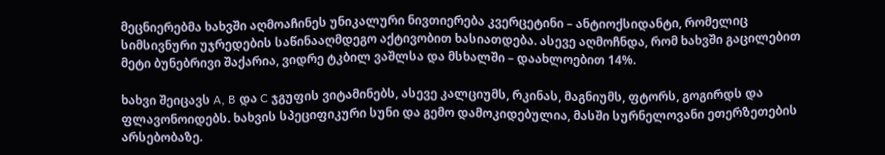მეცნიერებმა ხახვში აღმოაჩინეს უნიკალური ნივთიერება კვერცეტინი – ანტიოქსიდანტი, რომელიც სიმსივნური უჯრედების საწინააღმდეგო აქტივობით ხასიათდება. ასევე აღმოჩნდა, რომ ხახვში გაცილებით მეტი ბუნებრივი შაქარია, ვიდრე ტკბილ ვაშლსა და მსხალში – დაახლოებით 14%.

ხახვი შეიცავს A, B და C ჯგუფის ვიტამინებს, ასევე კალციუმს, რკინას, მაგნიუმს, ფტორს, გოგირდს და ფლავონოიდებს. ხახვის სპეციფიკური სუნი და გემო დამოკიდებულია, მასში სურნელოვანი ეთერზეთების არსებობაზე.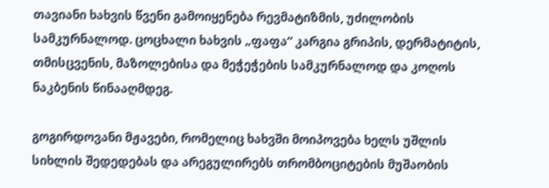თავიანი ხახვის წვენი გამოიყენება რევმატიზმის, უძილობის სამკურნალოდ. ცოცხალი ხახვის „ფაფა“ კარგია გრიპის, დერმატიტის, თმისცვენის, მაზოლებისა და მეჭეჭების სამკურნალოდ და კოღოს ნაკბენის წინააღმდეგ.

გოგირდოვანი მჟავები, რომელიც ხახვში მოიპოვება ხელს უშლის სიხლის შედედებას და არეგულირებს თრომბოციტების მუშაობის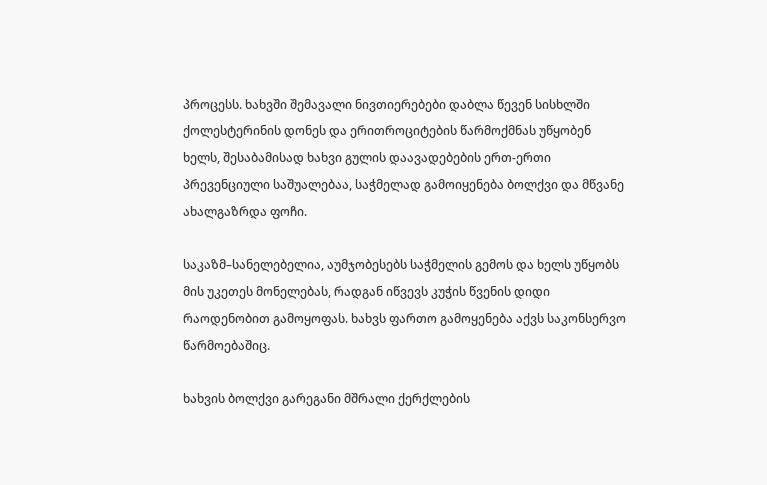პროცესს. ხახვში შემავალი ნივთიერებები დაბლა წევენ სისხლში ქოლესტერინის დონეს და ერითროციტების წარმოქმნას უწყობენ ხელს, შესაბამისად ხახვი გულის დაავადებების ერთ-ერთი პრევენციული საშუალებაა, საჭმელად გამოიყენება ბოლქვი და მწვანე ახალგაზრდა ფოჩი.

საკაზმ–სანელებელია, აუმჯობესებს საჭმელის გემოს და ხელს უწყობს მის უკეთეს მონელებას, რადგან იწვევს კუჭის წვენის დიდი რაოდენობით გამოყოფას. ხახვს ფართო გამოყენება აქვს საკონსერვო წარმოებაშიც.

ხახვის ბოლქვი გარეგანი მშრალი ქერქლების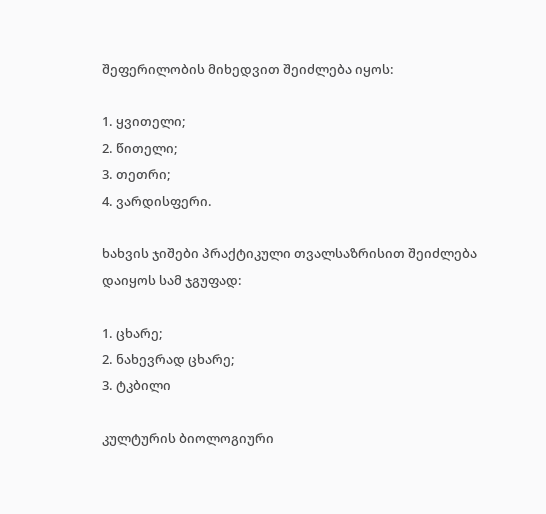შეფერილობის მიხედვით შეიძლება იყოს:

1. ყვითელი;
2. წითელი;
3. თეთრი;
4. ვარდისფერი.

ხახვის ჯიშები პრაქტიკული თვალსაზრისით შეიძლება დაიყოს სამ ჯგუფად:

1. ცხარე;
2. ნახევრად ცხარე;
3. ტკბილი

კულტურის ბიოლოგიური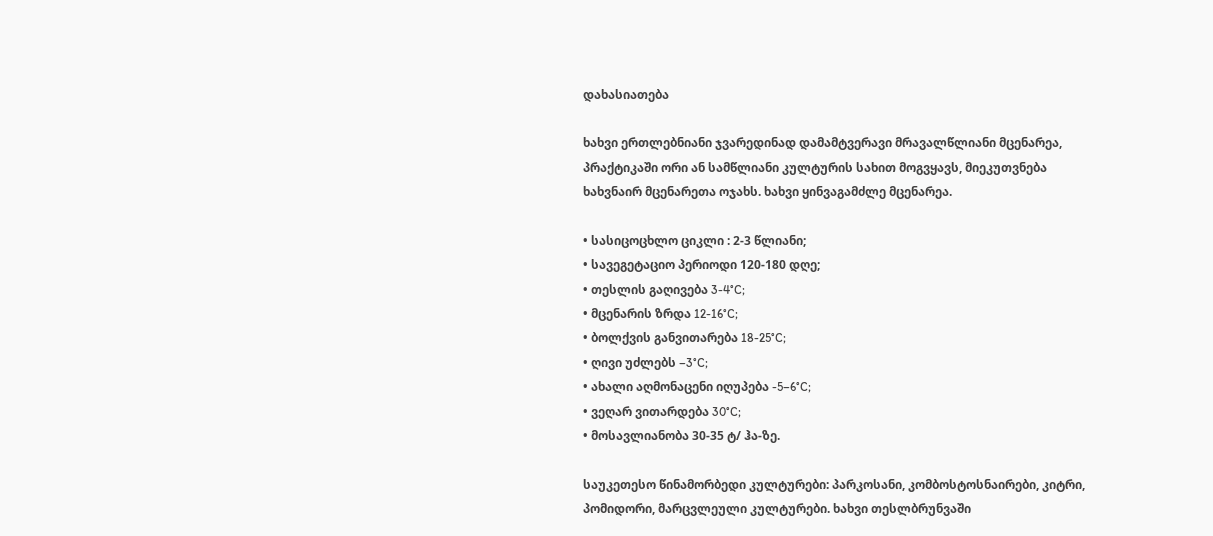დახასიათება

ხახვი ერთლებნიანი ჯვარედინად დამამტვერავი მრავალწლიანი მცენარეა, პრაქტიკაში ორი ან სამწლიანი კულტურის სახით მოგვყავს, მიეკუთვნება ხახვნაირ მცენარეთა ოჯახს. ხახვი ყინვაგამძლე მცენარეა.

• სასიცოცხლო ციკლი : 2-3 წლიანი;
• სავეგეტაციო პერიოდი 120-180 დღე;
• თესლის გაღივება 3-4°C;
• მცენარის ზრდა 12-16°C;
• ბოლქვის განვითარება 18-25°C;
• ღივი უძლებს –3°C;
• ახალი აღმონაცენი იღუპება -5–6°C;
• ვეღარ ვითარდება 30°C;
• მოსავლიანობა 30-35 ტ/ ჰა-ზე.

საუკეთესო წინამორბედი კულტურები: პარკოსანი, კომბოსტოსნაირები, კიტრი, პომიდორი, მარცვლეული კულტურები. ხახვი თესლბრუნვაში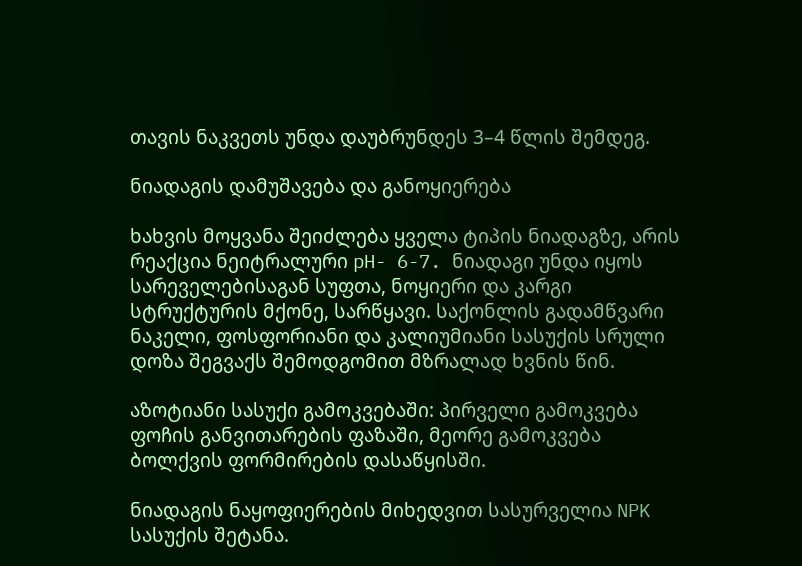თავის ნაკვეთს უნდა დაუბრუნდეს 3–4 წლის შემდეგ.

ნიადაგის დამუშავება და განოყიერება

ხახვის მოყვანა შეიძლება ყველა ტიპის ნიადაგზე, არის რეაქცია ნეიტრალური pH- 6-7. ნიადაგი უნდა იყოს სარეველებისაგან სუფთა, ნოყიერი და კარგი სტრუქტურის მქონე, სარწყავი. საქონლის გადამწვარი ნაკელი, ფოსფორიანი და კალიუმიანი სასუქის სრული დოზა შეგვაქს შემოდგომით მზრალად ხვნის წინ.

აზოტიანი სასუქი გამოკვებაში: პირველი გამოკვება ფოჩის განვითარების ფაზაში, მეორე გამოკვება ბოლქვის ფორმირების დასაწყისში.

ნიადაგის ნაყოფიერების მიხედვით სასურველია NPK სასუქის შეტანა.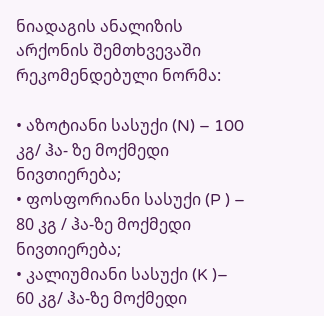ნიადაგის ანალიზის არქონის შემთხვევაში რეკომენდებული ნორმა:

• აზოტიანი სასუქი (N) – 100 კგ/ ჰა- ზე მოქმედი ნივთიერება;
• ფოსფორიანი სასუქი (P ) – 80 კგ / ჰა-ზე მოქმედი ნივთიერება;
• კალიუმიანი სასუქი (K )– 60 კგ/ ჰა-ზე მოქმედი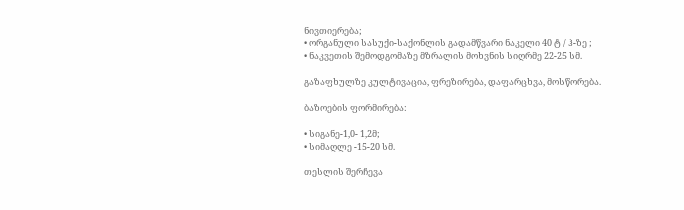ნივთიერება;
• ორგანული სასუქი-საქონლის გადამწვარი ნაკელი 40 ტ / ჰ-ზე ;
• ნაკვეთის შემოდგომაზე მზრალის მოხვნის სიღრმე 22-25 სმ.

გაზაფხულზე კულტივაცია, ფრეზირება, დაფარცხვა, მოსწორება.

ბაზოების ფორმირება:

• სიგანე-1,0- 1,2მ;
• სიმაღლე -15-20 სმ.

თესლის შერჩევა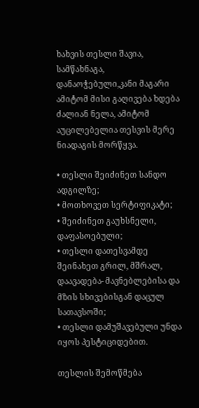ხახვის თესლი შავია, სამწახნაგა, დანაოჭებული,კანი მაგარი ამიტომ მისი გაღივება ხდება ძალიან ნელა, ამიტომ აუცილებელია თესვის მერე ნიადაგის მორწყვა.

• თესლი შეიძინეთ სანდო ადგილზე;
• მოთხოვეთ სერტიფიკატი;
• შეიძინეთ გაუხსნელი, დაფასოებული;
• თესლი დათესვამდე შეინახეთ გრილ, მშრალ, დაავადება- მავნებლებისა და მზის სხივებისგან დაცულ სათავსოში;
• თესლი დამუშავებული უნდა იყოს პესტიციდებით.

თესლის შემოწმება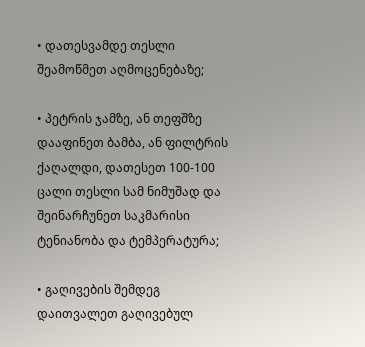• დათესვამდე თესლი შეამოწმეთ აღმოცენებაზე;

• პეტრის ჯამზე, ან თეფშზე დააფინეთ ბამბა, ან ფილტრის ქაღალდი, დათესეთ 100-100 ცალი თესლი სამ ნიმუშად და შეინარჩუნეთ საკმარისი ტენიანობა და ტემპერატურა;

• გაღივების შემდეგ დაითვალეთ გაღივებულ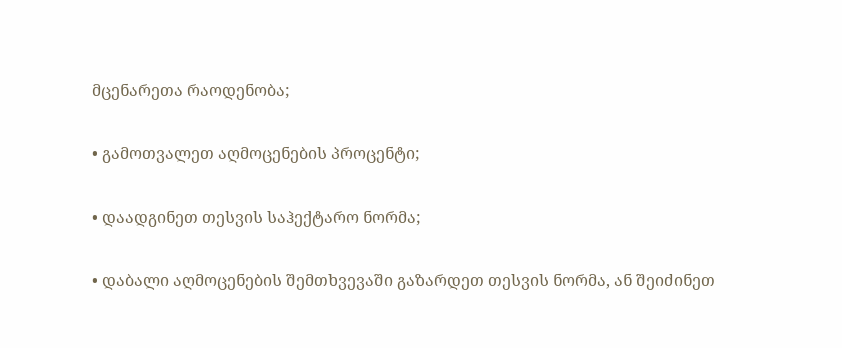მცენარეთა რაოდენობა;

• გამოთვალეთ აღმოცენების პროცენტი;

• დაადგინეთ თესვის საჰექტარო ნორმა;

• დაბალი აღმოცენების შემთხვევაში გაზარდეთ თესვის ნორმა, ან შეიძინეთ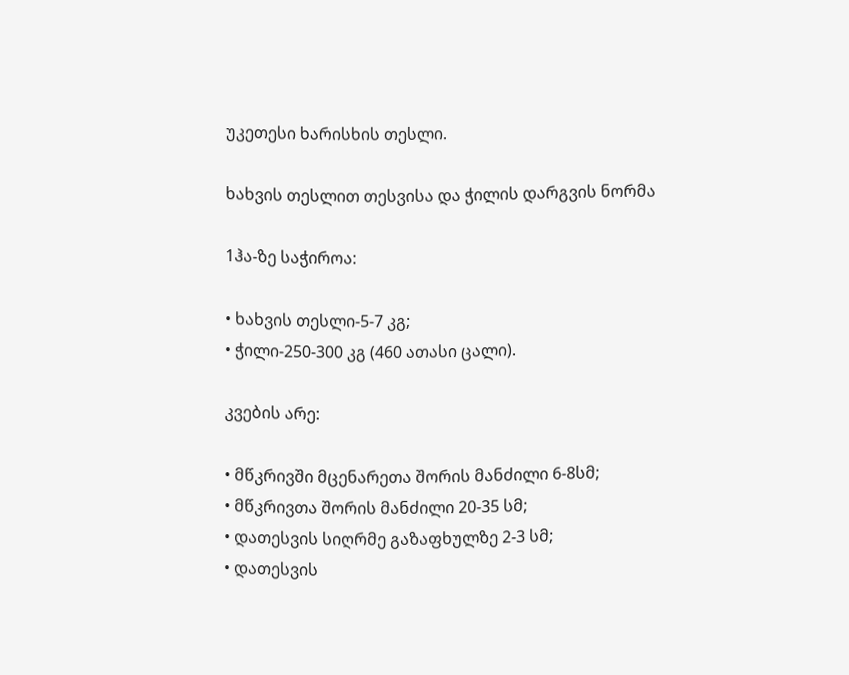უკეთესი ხარისხის თესლი.

ხახვის თესლით თესვისა და ჭილის დარგვის ნორმა

1ჰა-ზე საჭიროა:

• ხახვის თესლი-5-7 კგ;
• ჭილი-250-300 კგ (460 ათასი ცალი).

კვების არე:

• მწკრივში მცენარეთა შორის მანძილი 6-8სმ;
• მწკრივთა შორის მანძილი 20-35 სმ;
• დათესვის სიღრმე გაზაფხულზე 2-3 სმ;
• დათესვის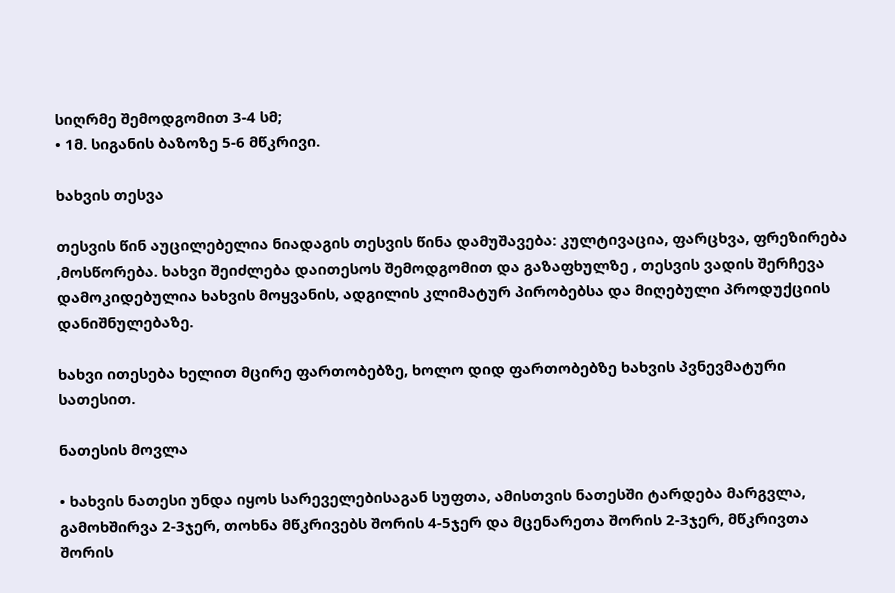სიღრმე შემოდგომით 3-4 სმ;
• 1მ. სიგანის ბაზოზე 5-6 მწკრივი.

ხახვის თესვა

თესვის წინ აუცილებელია ნიადაგის თესვის წინა დამუშავება: კულტივაცია, ფარცხვა, ფრეზირება ,მოსწორება. ხახვი შეიძლება დაითესოს შემოდგომით და გაზაფხულზე , თესვის ვადის შერჩევა დამოკიდებულია ხახვის მოყვანის, ადგილის კლიმატურ პირობებსა და მიღებული პროდუქციის დანიშნულებაზე.

ხახვი ითესება ხელით მცირე ფართობებზე, ხოლო დიდ ფართობებზე ხახვის პვნევმატური სათესით.

ნათესის მოვლა

• ხახვის ნათესი უნდა იყოს სარეველებისაგან სუფთა, ამისთვის ნათესში ტარდება მარგვლა, გამოხშირვა 2-3ჯერ, თოხნა მწკრივებს შორის 4-5ჯერ და მცენარეთა შორის 2-3ჯერ, მწკრივთა შორის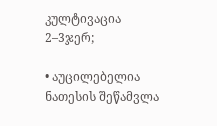კულტივაცია 2–3ჯერ;

• აუცილებელია ნათესის შეწამვლა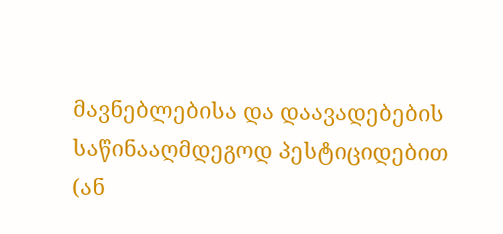მავნებლებისა და დაავადებების საწინააღმდეგოდ პესტიციდებით (ან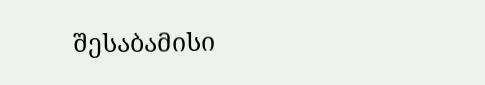შესაბამისი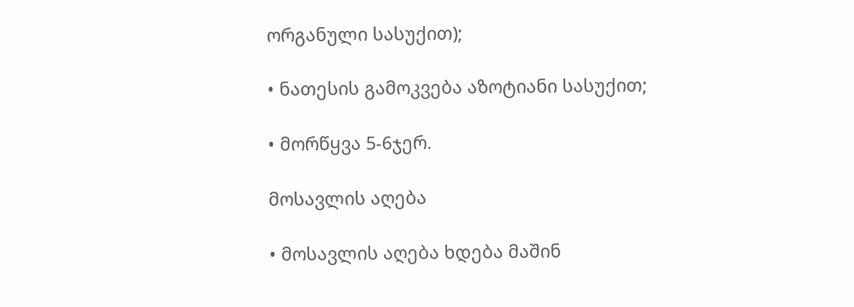ორგანული სასუქით);

• ნათესის გამოკვება აზოტიანი სასუქით;

• მორწყვა 5-6ჯერ.

მოსავლის აღება

• მოსავლის აღება ხდება მაშინ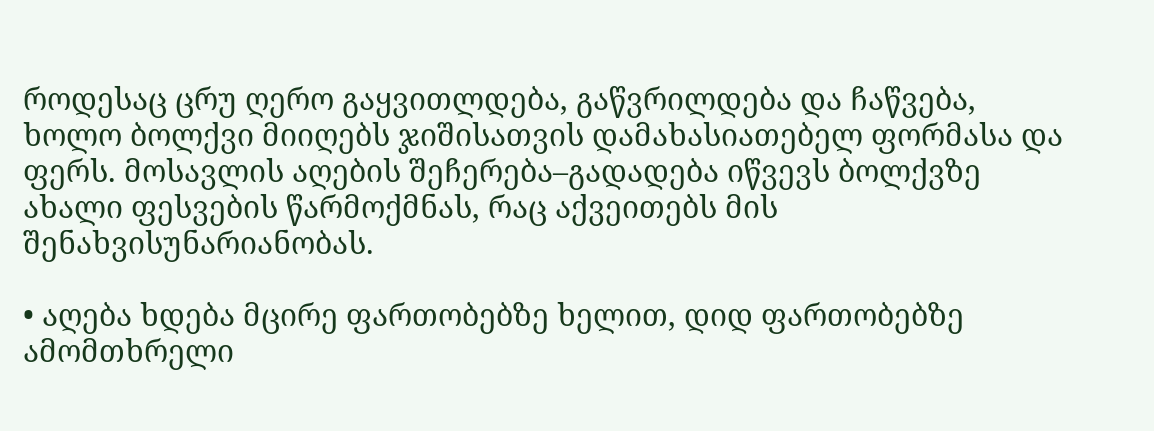როდესაც ცრუ ღერო გაყვითლდება, გაწვრილდება და ჩაწვება, ხოლო ბოლქვი მიიღებს ჯიშისათვის დამახასიათებელ ფორმასა და ფერს. მოსავლის აღების შეჩერება–გადადება იწვევს ბოლქვზე ახალი ფესვების წარმოქმნას, რაც აქვეითებს მის შენახვისუნარიანობას.

• აღება ხდება მცირე ფართობებზე ხელით, დიდ ფართობებზე ამომთხრელი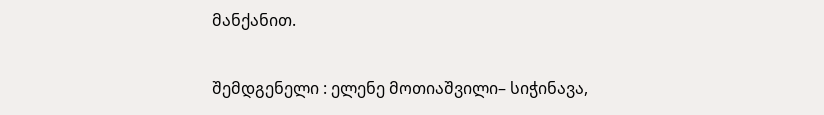მანქანით.

შემდგენელი : ელენე მოთიაშვილი– სიჭინავა,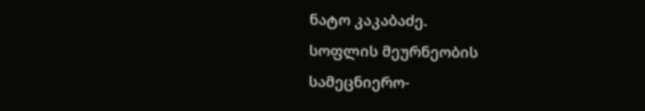ნატო კაკაბაძე.
სოფლის მეურნეობის სამეცნიერო-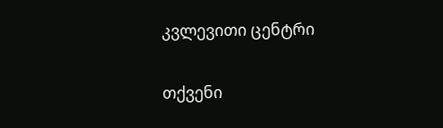კვლევითი ცენტრი

თქვენი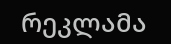რეკლამა